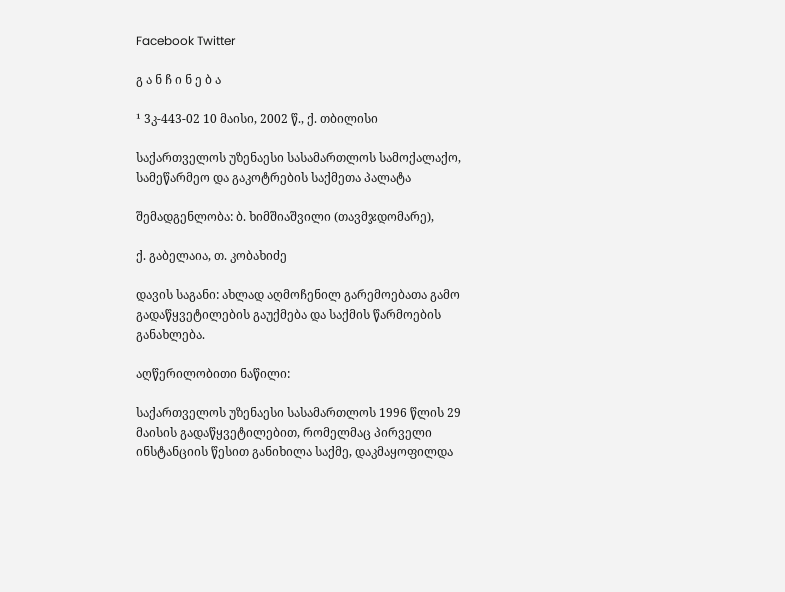Facebook Twitter

გ ა ნ ჩ ი ნ ე ბ ა

¹ 3კ-443-02 10 მაისი, 2002 წ., ქ. თბილისი

საქართველოს უზენაესი სასამართლოს სამოქალაქო, სამეწარმეო და გაკოტრების საქმეთა პალატა

შემადგენლობა: ბ. ხიმშიაშვილი (თავმჯდომარე),

ქ. გაბელაია, თ. კობახიძე

დავის საგანი: ახლად აღმოჩენილ გარემოებათა გამო გადაწყვეტილების გაუქმება და საქმის წარმოების განახლება.

აღწერილობითი ნაწილი:

საქართველოს უზენაესი სასამართლოს 1996 წლის 29 მაისის გადაწყვეტილებით, რომელმაც პირველი ინსტანციის წესით განიხილა საქმე, დაკმაყოფილდა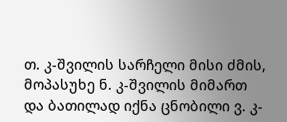თ. კ-შვილის სარჩელი მისი ძმის, მოპასუხე ნ. კ-შვილის მიმართ და ბათილად იქნა ცნობილი ვ. კ-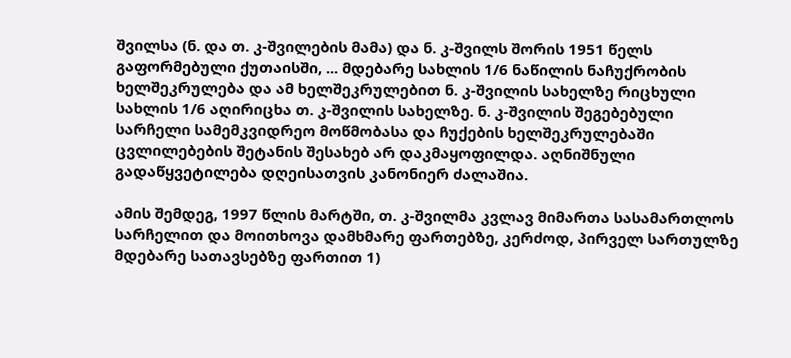შვილსა (ნ. და თ. კ-შვილების მამა) და ნ. კ-შვილს შორის 1951 წელს გაფორმებული ქუთაისში, ... მდებარე სახლის 1/6 ნაწილის ნაჩუქრობის ხელშეკრულება და ამ ხელშეკრულებით ნ. კ-შვილის სახელზე რიცხული სახლის 1/6 აღირიცხა თ. კ-შვილის სახელზე. ნ. კ-შვილის შეგებებული სარჩელი სამემკვიდრეო მოწმობასა და ჩუქების ხელშეკრულებაში ცვლილებების შეტანის შესახებ არ დაკმაყოფილდა. აღნიშნული გადაწყვეტილება დღეისათვის კანონიერ ძალაშია.

ამის შემდეგ, 1997 წლის მარტში, თ. კ-შვილმა კვლავ მიმართა სასამართლოს სარჩელით და მოითხოვა დამხმარე ფართებზე, კერძოდ, პირველ სართულზე მდებარე სათავსებზე ფართით 1)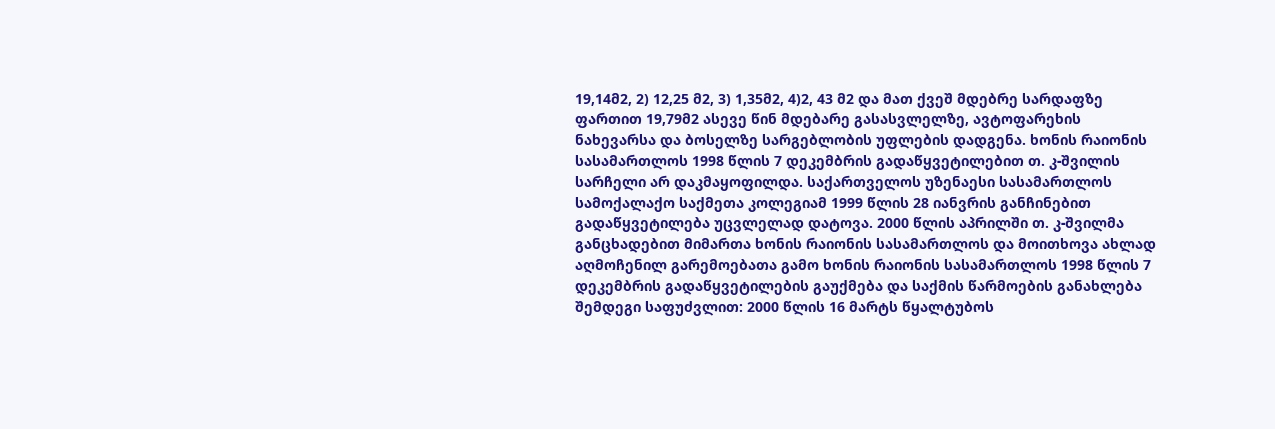19,14მ2, 2) 12,25 მ2, 3) 1,35მ2, 4)2, 43 მ2 და მათ ქვეშ მდებრე სარდაფზე ფართით 19,79მ2 ასევე წინ მდებარე გასასვლელზე, ავტოფარეხის ნახევარსა და ბოსელზე სარგებლობის უფლების დადგენა. ხონის რაიონის სასამართლოს 1998 წლის 7 დეკემბრის გადაწყვეტილებით თ. კ-შვილის სარჩელი არ დაკმაყოფილდა. საქართველოს უზენაესი სასამართლოს სამოქალაქო საქმეთა კოლეგიამ 1999 წლის 28 იანვრის განჩინებით გადაწყვეტილება უცვლელად დატოვა. 2000 წლის აპრილში თ. კ-შვილმა განცხადებით მიმართა ხონის რაიონის სასამართლოს და მოითხოვა ახლად აღმოჩენილ გარემოებათა გამო ხონის რაიონის სასამართლოს 1998 წლის 7 დეკემბრის გადაწყვეტილების გაუქმება და საქმის წარმოების განახლება შემდეგი საფუძვლით: 2000 წლის 16 მარტს წყალტუბოს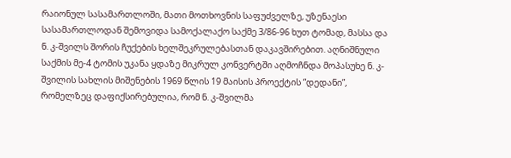რაიონულ სასამართლოში, მათი მოთხოვნის საფუძველზე, უზენაესი სასამართლოდან შემოვიდა სამოქალაქო საქმე 3/86-96 ხუთ ტომად, მასსა და ნ. კ-შვილს შორის ჩუქების ხელშეკრულებასთან დაკავშირებით. აღნიშნული საქმის მე-4 ტომის უკანა ყდაზე მიკრულ კონვერტში აღმოჩნდა მოპასუხე ნ. კ-შვილის სახლის მიშენების 1969 წლის 19 მაისის პროექტის “დედანი”, რომელზეც დაფიქსირებულია, რომ ნ. კ-შვილმა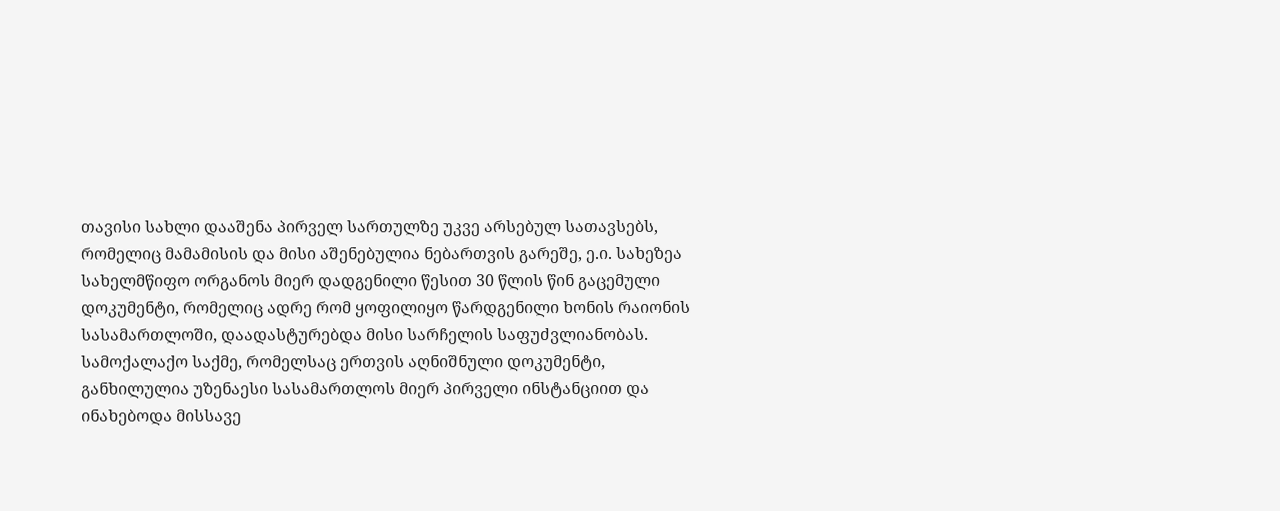თავისი სახლი დააშენა პირველ სართულზე უკვე არსებულ სათავსებს, რომელიც მამამისის და მისი აშენებულია ნებართვის გარეშე, ე.ი. სახეზეა სახელმწიფო ორგანოს მიერ დადგენილი წესით 30 წლის წინ გაცემული დოკუმენტი, რომელიც ადრე რომ ყოფილიყო წარდგენილი ხონის რაიონის სასამართლოში, დაადასტურებდა მისი სარჩელის საფუძვლიანობას. სამოქალაქო საქმე, რომელსაც ერთვის აღნიშნული დოკუმენტი, განხილულია უზენაესი სასამართლოს მიერ პირველი ინსტანციით და ინახებოდა მისსავე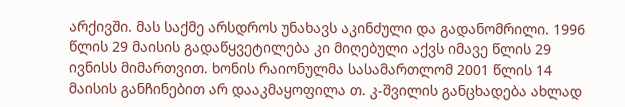არქივში. მას საქმე არსდროს უნახავს აკინძული და გადანომრილი. 1996 წლის 29 მაისის გადაწყვეტილება კი მიღებული აქვს იმავე წლის 29 ივნისს მიმართვით. ხონის რაიონულმა სასამართლომ 2001 წლის 14 მაისის განჩინებით არ დააკმაყოფილა თ. კ-შვილის განცხადება ახლად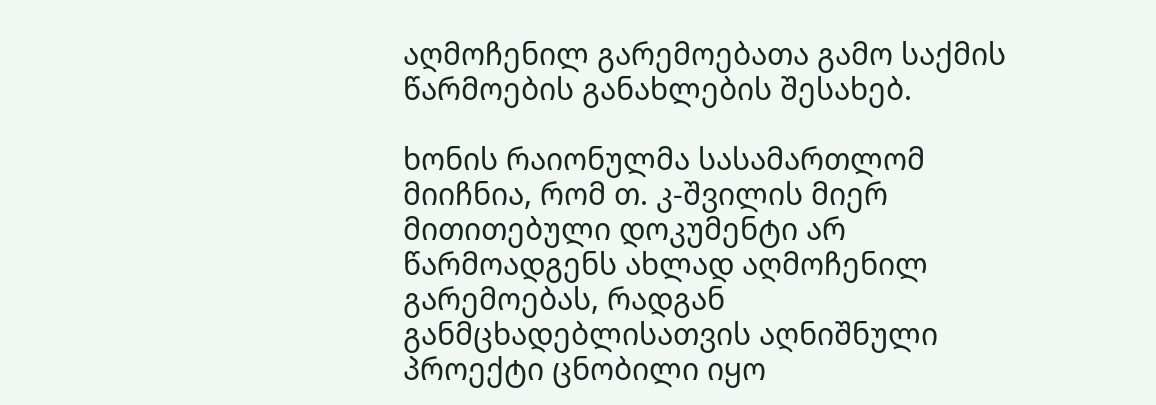აღმოჩენილ გარემოებათა გამო საქმის წარმოების განახლების შესახებ.

ხონის რაიონულმა სასამართლომ მიიჩნია, რომ თ. კ-შვილის მიერ მითითებული დოკუმენტი არ წარმოადგენს ახლად აღმოჩენილ გარემოებას, რადგან განმცხადებლისათვის აღნიშნული პროექტი ცნობილი იყო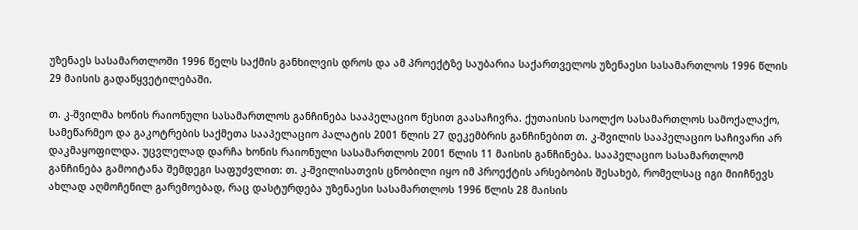უზენაეს სასამართლოში 1996 წელს საქმის განხილვის დროს და ამ პროექტზე საუბარია საქართველოს უზენაესი სასამართლოს 1996 წლის 29 მაისის გადაწყვეტილებაში.

თ. კ-შვილმა ხონის რაიონული სასამართლოს განჩინება სააპელაციო წესით გაასაჩივრა. ქუთაისის საოლქო სასამართლოს სამოქალაქო, სამეწარმეო და გაკოტრების საქმეთა სააპელაციო პალატის 2001 წლის 27 დეკემბრის განჩინებით თ. კ-შვილის სააპელაციო საჩივარი არ დაკმაყოფილდა. უცვლელად დარჩა ხონის რაიონული სასამართლოს 2001 წლის 11 მაისის განჩინება. სააპელაციო სასამართლომ განჩინება გამოიტანა შემდეგი საფუძვლით: თ. კ-შვილისათვის ცნობილი იყო იმ პროექტის არსებობის შესახებ, რომელსაც იგი მიიჩნევს ახლად აღმოჩენილ გარემოებად, რაც დასტურდება უზენაესი სასამართლოს 1996 წლის 28 მაისის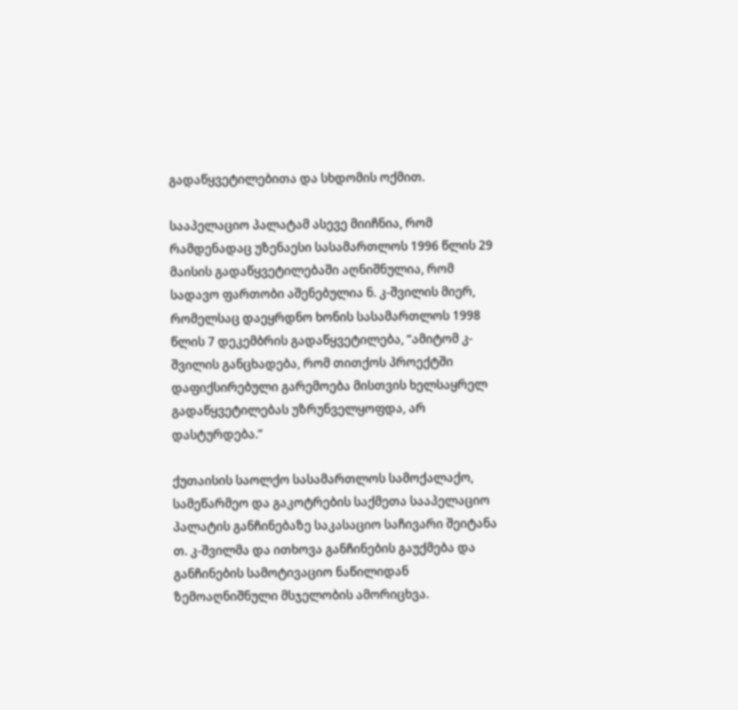გადაწყვეტილებითა და სხდომის ოქმით.

სააპელაციო პალატამ ასევე მიიჩნია, რომ რამდენადაც უზენაესი სასამართლოს 1996 წლის 29 მაისის გადაწყვეტილებაში აღნიშნულია, რომ სადავო ფართობი აშენებულია ნ. კ-შვილის მიერ, რომელსაც დაეყრდნო ხონის სასამართლოს 1998 წლის 7 დეკემბრის გადაწყვეტილება, “ამიტომ კ-შვილის განცხადება, რომ თითქოს პროექტში დაფიქსირებული გარემოება მისთვის ხელსაყრელ გადაწყვეტილებას უზრუნველყოფდა, არ დასტურდება.”

ქუთაისის საოლქო სასამართლოს სამოქალაქო, სამეწარმეო და გაკოტრების საქმეთა სააპელაციო პალატის განჩინებაზე საკასაციო საჩივარი შეიტანა თ. კ-შვილმა და ითხოვა განჩინების გაუქმება და განჩინების სამოტივაციო ნაწილიდან ზემოაღნიშნული მსჯელობის ამორიცხვა.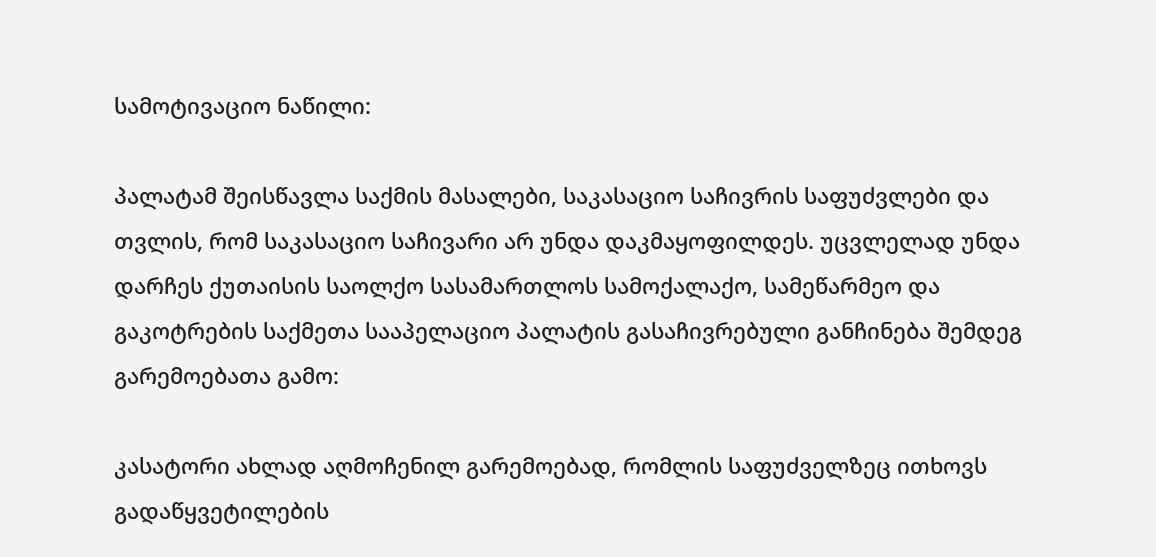სამოტივაციო ნაწილი:

პალატამ შეისწავლა საქმის მასალები, საკასაციო საჩივრის საფუძვლები და თვლის, რომ საკასაციო საჩივარი არ უნდა დაკმაყოფილდეს. უცვლელად უნდა დარჩეს ქუთაისის საოლქო სასამართლოს სამოქალაქო, სამეწარმეო და გაკოტრების საქმეთა სააპელაციო პალატის გასაჩივრებული განჩინება შემდეგ გარემოებათა გამო:

კასატორი ახლად აღმოჩენილ გარემოებად, რომლის საფუძველზეც ითხოვს გადაწყვეტილების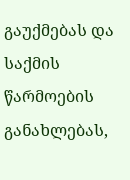გაუქმებას და საქმის წარმოების განახლებას,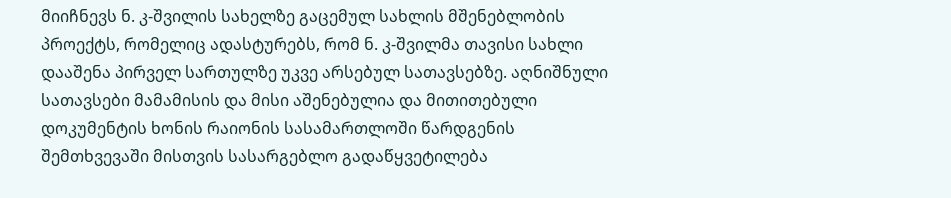მიიჩნევს ნ. კ-შვილის სახელზე გაცემულ სახლის მშენებლობის პროექტს, რომელიც ადასტურებს, რომ ნ. კ-შვილმა თავისი სახლი დააშენა პირველ სართულზე უკვე არსებულ სათავსებზე. აღნიშნული სათავსები მამამისის და მისი აშენებულია და მითითებული დოკუმენტის ხონის რაიონის სასამართლოში წარდგენის შემთხვევაში მისთვის სასარგებლო გადაწყვეტილება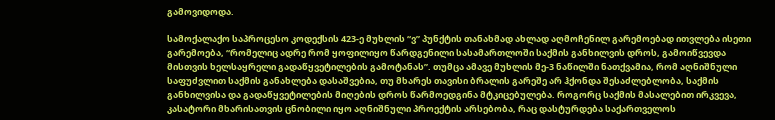გამოვიდოდა.

სამოქალაქო საპროცესო კოდექსის 423-ე მუხლის “ვ” პუნქტის თანახმად ახლად აღმოჩენილ გარემოებად ითვლება ისეთი გარემოება, “რომელიც ადრე რომ ყოფილიყო წარდგენილი სასამართლოში საქმის განხილვის დროს, გამოიწვევდა მისთვის ხელსაყრელი გადაწყვეტილების გამოტანას”. თუმცა ამავე მუხლის მე-3 ნაწილში ნათქვამია, რომ აღნიშნული საფუძვლით საქმის განახლება დასაშვებია, თუ მხარეს თავისი ბრალის გარეშე არ ჰქონდა შესაძლებლობა, საქმის განხილვისა და გადაწყვეტილების მიღების დროს წარმოედგინა მტკიცებულება. როგორც საქმის მასალებით ირკვევა, კასატორი მხარისათვის ცნობილი იყო აღნიშნული პროექტის არსებობა, რაც დასტურდება საქართველოს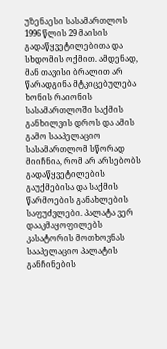უზენაესი სასამართლოს 1996 წლის 29 მაისის გადაწყვეტილებითა და სხდომის ოქმით. ამდენად, მან თავისი ბრალით არ წარადგინა მტკიცებულება ხონის რაიონის სასამართლოში საქმის განხილვის დროს და ამის გამო სააპელაციო სასამართლომ სწორად მიიჩნია, რომ არ არსებობს გადაწყვეტილების გაუქმებისა და საქმის წარმოების განახლების საფუძვლები. პალატა ვერ დააკმაყოფილებს კასატორის მოთხოვნას სააპელაციო პალატის განჩინების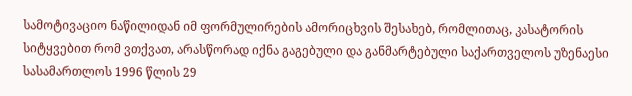სამოტივაციო ნაწილიდან იმ ფორმულირების ამორიცხვის შესახებ, რომლითაც, კასატორის სიტყვებით რომ ვთქვათ, არასწორად იქნა გაგებული და განმარტებული საქართველოს უზენაესი სასამართლოს 1996 წლის 29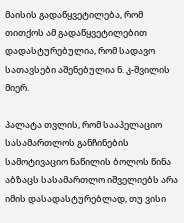მაისის გადაწყვეტილება, რომ თითქოს ამ გადაწყვეტილებით დადასტურებულია, რომ სადავო სათავსები აშენებულია ნ. კ-შვილის მიერ.

პალატა თვლის, რომ სააპელაციო სასამართლოს განჩინების სამოტივაციო ნაწილის ბოლოს წინა აბზაცს სასამართლო იშველიებს არა იმის დასადასტურებლად, თუ ვისი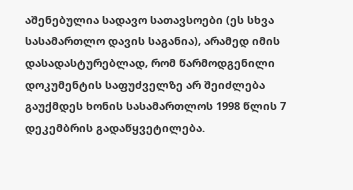აშენებულია სადავო სათავსოები (ეს სხვა სასამართლო დავის საგანია), არამედ იმის დასადასტურებლად, რომ წარმოდგენილი დოკუმენტის საფუძველზე არ შეიძლება გაუქმდეს ხონის სასამართლოს 1998 წლის 7 დეკემბრის გადაწყვეტილება.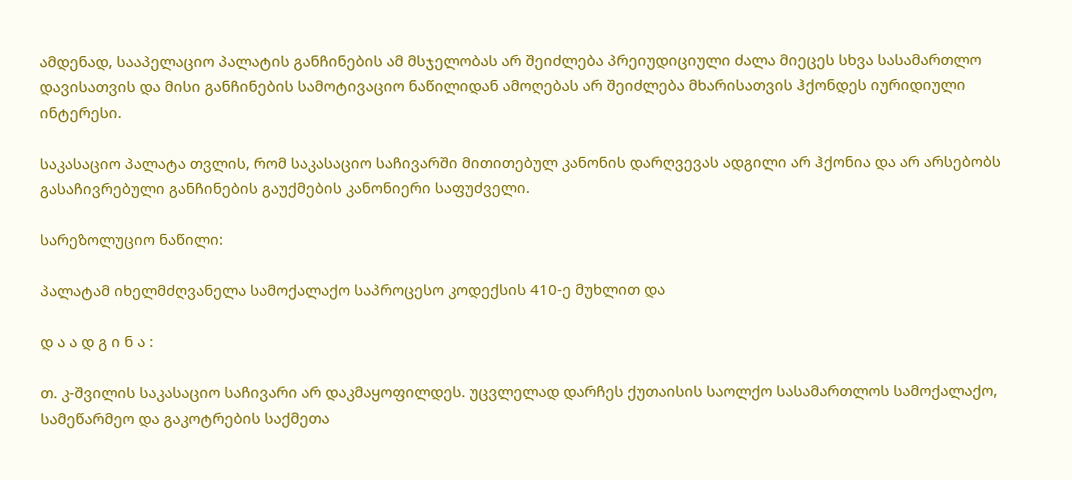ამდენად, სააპელაციო პალატის განჩინების ამ მსჯელობას არ შეიძლება პრეიუდიციული ძალა მიეცეს სხვა სასამართლო დავისათვის და მისი განჩინების სამოტივაციო ნაწილიდან ამოღებას არ შეიძლება მხარისათვის ჰქონდეს იურიდიული ინტერესი.

საკასაციო პალატა თვლის, რომ საკასაციო საჩივარში მითითებულ კანონის დარღვევას ადგილი არ ჰქონია და არ არსებობს გასაჩივრებული განჩინების გაუქმების კანონიერი საფუძველი.

სარეზოლუციო ნაწილი:

პალატამ იხელმძღვანელა სამოქალაქო საპროცესო კოდექსის 410-ე მუხლით და

დ ა ა დ გ ი ნ ა :

თ. კ-შვილის საკასაციო საჩივარი არ დაკმაყოფილდეს. უცვლელად დარჩეს ქუთაისის საოლქო სასამართლოს სამოქალაქო, სამეწარმეო და გაკოტრების საქმეთა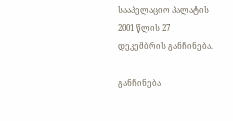სააპელაციო პალატის 2001 წლის 27 დეკემბრის განჩინება.

განჩინება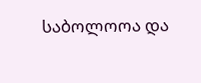საბოლოოა და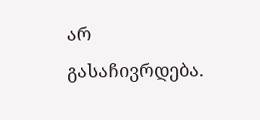არ გასაჩივრდება.